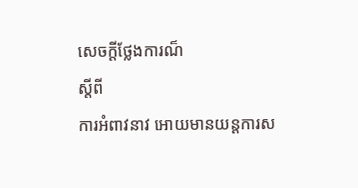សេចក្តីថ្លែងការណ៏
ស្តីពី
ការអំពាវនាវ អោយមានយន្តការស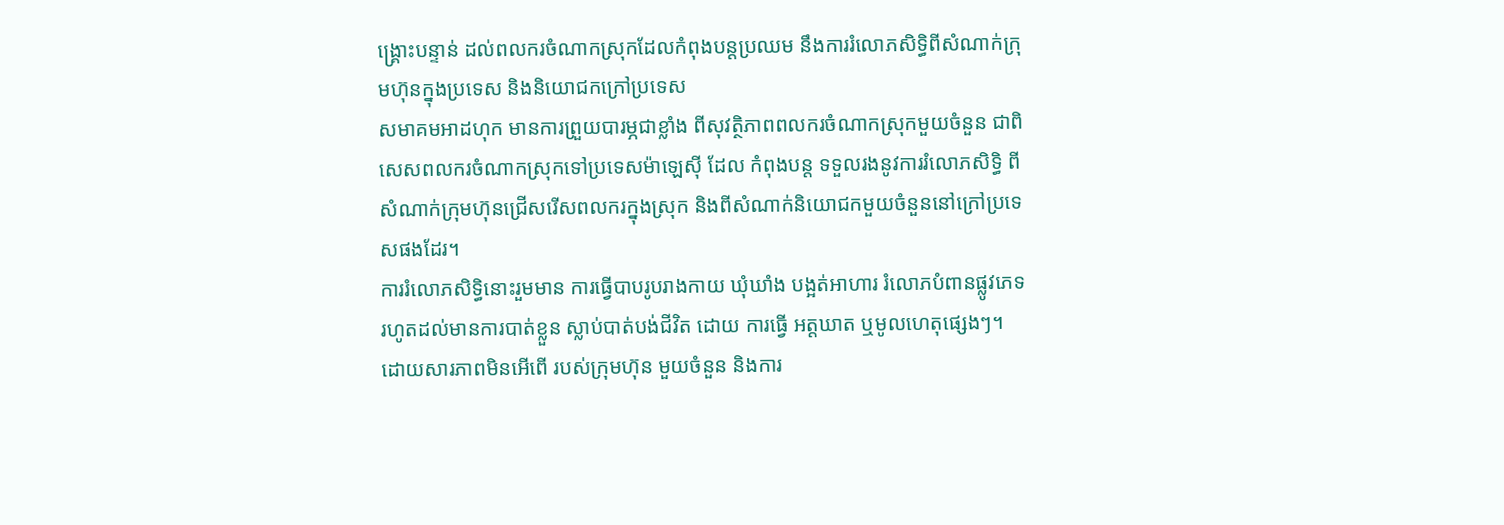ង្គ្រោះបន្ទាន់ ដល់ពលករចំណាកស្រុកដែលកំពុងបន្តប្រឈម នឹងការរំលោភសិទ្ធិពីសំណាក់ក្រុមហ៊ុនក្នុងប្រទេស និងនិយោជកក្រៅប្រទេស
សមាគមអាដហុក មានការព្រួយបារម្ភជាខ្លាំង ពីសុវត្ថិភាពពលករចំណាកស្រុកមួយចំនួន ជាពិសេសពលករចំណាកស្រុកទៅប្រទេសម៉ាឡេស៊ី ដែល កំពុងបន្ត ទទួលរងនូវការរំលោភសិទ្ធិ ពីសំណាក់ក្រុមហ៊ុនជ្រើសរើសពលករក្នុងស្រុក និងពីសំណាក់និយោជកមួយចំនួននៅក្រៅប្រទេសផងដែរ។
ការរំលោភសិទ្ធិនោះរួមមាន ការធ្វើបាបរូបរាងកាយ ឃុំឃាំង បង្អត់អាហារ រំលោភបំពានផ្លូវភេទ រហូតដល់មានការបាត់ខ្លួន ស្លាប់បាត់បង់ជីវិត ដោយ ការធ្វើ អត្តឃាត ឬមូលហេតុផ្សេងៗ។ ដោយសារភាពមិនអើពើ របស់ក្រុមហ៊ុន មួយចំនួន និងការ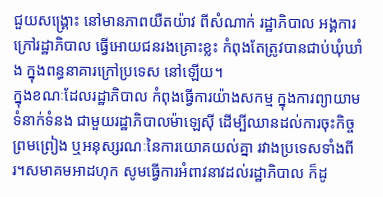ជួយសង្គ្រោះ នៅមានភាពយឺតយ៉ាវ ពីសំណាក់ រដ្ឋាភិបាល អង្គការក្រៅរដ្ឋាភិបាល ធ្វើអោយជនរងគ្រោះខ្លះ កំពុងតែត្រូវបានជាប់ឃុំឃាំង ក្នុងពន្ធនាគារក្រៅប្រទេស នៅឡើយ។
ក្នុងខណៈដែលរដ្ឋាភិបាល កំពុងធ្វើការយ៉ាងសកម្ម ក្នុងការព្យាយាមទំនាក់ទំនង ជាមួយរដ្ឋាភិបាលម៉ាឡេស៊ី ដើម្បីឈានដល់ការចុះកិច្ចព្រមព្រៀង ឬអនុស្សរណៈនៃការយោគយល់គ្នា រវាងប្រទេសទាំងពីរ។សមាគមអាដហុក សូមធ្វើការអំពាវនាវដល់រដ្ឋាភិបាល ក៏ដូ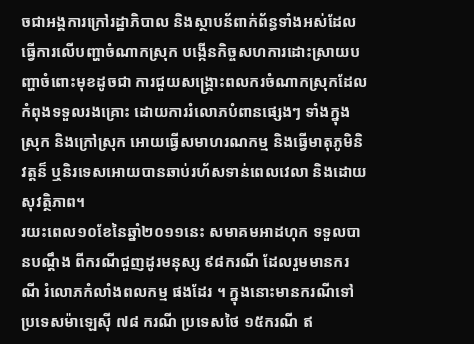ចជាអង្គការក្រៅរដ្ឋាភិបាល និងស្ថាបន័ពាក់ព័ន្ធទាំងអស់ដែលធ្វើការលើបញ្ហាចំណាកស្រុក បង្កើនកិច្ចសហការដោះស្រាយបញ្ហាចំពោះមុខដូចជា ការជួយសង្រ្គោះពលករចំណាកស្រុកដែលកំពុងទទួលរងគ្រោះ ដោយការរំលោភបំពានផ្សេងៗ ទាំងក្នុងស្រុក និងក្រៅស្រុក អោយធ្វើសមាហរណកម្ម និងធ្វើមាតុភូមិនិវត្តន៏ ឬនិរទេសអោយបានឆាប់រហ័សទាន់ពេលវេលា និងដោយសុវត្ថិភាព។
រយះពេល១០ខែនៃឆ្នាំ២០១១នេះ សមាគមអាដហុក ទទួលបានបណ្តឹង ពីករណីជួញដូរមនុស្ស ៩៨ករណី ដែលរួមមានករណី រំលោភកំលាំងពលកម្ម ផងដែរ ។ ក្នុងនោះមានករណីទៅ ប្រទេសម៉ាឡេស៊ី ៧៨ ករណី ប្រទេសថៃ ១៥ករណី ឥ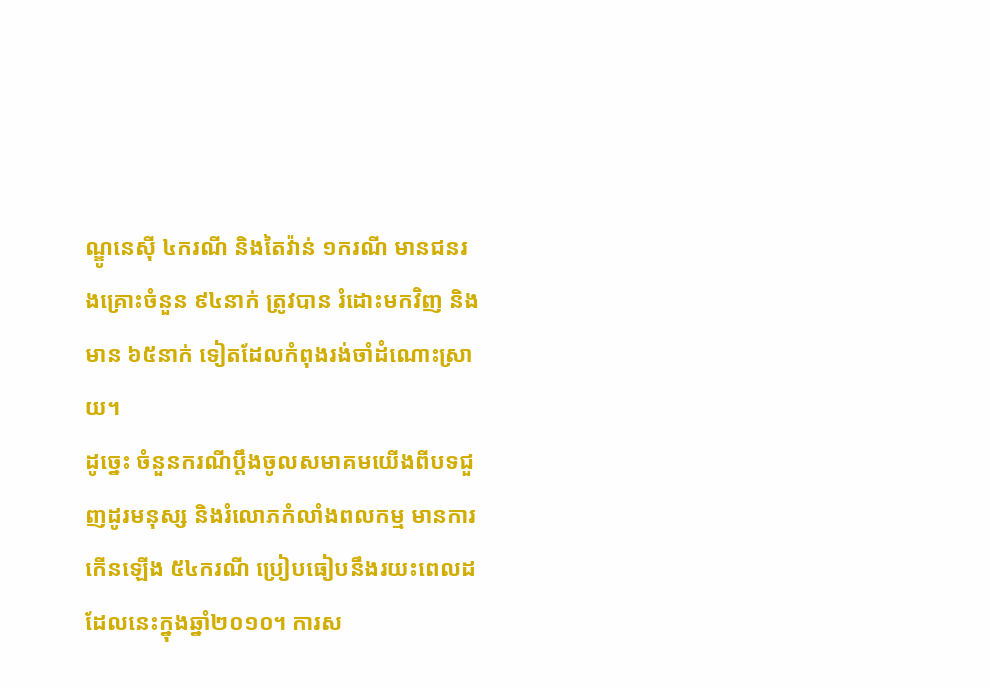ណ្ឌូនេស៊ី ៤ករណី និងតៃវ៉ាន់ ១ករណី មានជនរងគ្រោះចំនួន ៩៤នាក់ ត្រូវបាន រំដោះមកវិញ និងមាន ៦៥នាក់ ទៀតដែលកំពុងរង់ចាំដំណោះស្រាយ។
ដូច្នេះ ចំនួនករណីប្តឹងចូលសមាគមយើងពីបទជួញដូរមនុស្ស និងរំលោភកំលាំងពលកម្ម មានការកើនឡើង ៥៤ករណី ប្រៀបធៀបនឹងរយះពេលដដែលនេះក្នុងឆ្នាំ២០១០។ ការស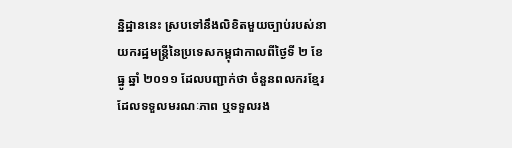ន្និដ្ឋាននេះ ស្របទៅនឹងលិខិតមួយច្បាប់របស់នាយករដ្ឋមន្រ្តីនៃប្រទេសកម្ពុជាកាលពីថ្ងៃទី ២ ខែ ធ្នូ ឆ្នាំ ២០១១ ដែលបញ្ជាក់ថា ចំនួនពលករខ្មែរដែលទទួលមរណៈភាព ឬទទួលរង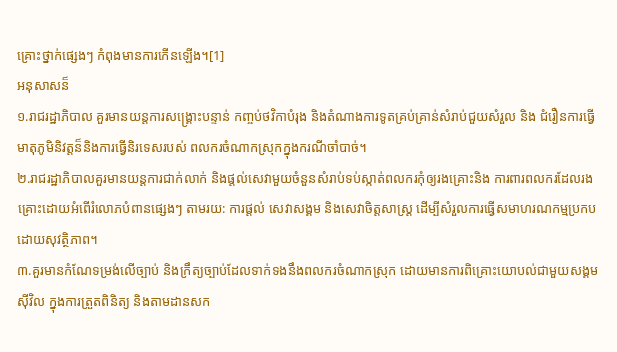គ្រោះថ្នាក់ផ្សេងៗ កំពុងមានការកើនឡើង។[1]
អនុសាសន៏
១.រាជរដ្ឋាភិបាល គួរមានយន្តការសង្រ្គោះបន្ទាន់ កញ្ចប់ថវិកាបំរុង និងតំណាងការទូតគ្រប់គ្រាន់សំរាប់ជួយសំរួល និង ជំរឿនការធ្វើមាតុភូមិនិវត្តន៏និងការធ្វើនិរទេសរបស់ ពលករចំណាកស្រុកក្នុងករណីចាំបាច់។
២.រាជរដ្ឋាភិបាលគួរមានយន្តការជាក់លាក់ និងផ្តល់សេវាមួយចំនួនសំរាប់ទប់ស្កាត់ពលករកុំឲ្យរងគ្រោះនិង ការពារពលករដែលរងគ្រោះដោយអំពើរំលោភបំពានផ្សេងៗ តាមរយ: ការផ្តល់ សេវាសង្គម និងសេវាចិត្តសាស្ត្រ ដើម្បីសំរួលការធ្វើសមាហរណកម្មប្រកបដោយសុវត្ថិភាព។
៣.គួរមានកំណែទម្រង់លើច្បាប់ និងក្រឹត្យច្បាប់ដែលទាក់ទងនឹងពលករចំណាកស្រុក ដោយមានការពិគ្រោះយោបល់ជាមួយសង្គមស៊ីវិល ក្នុងការត្រួតពិនិត្យ និងតាមដានសក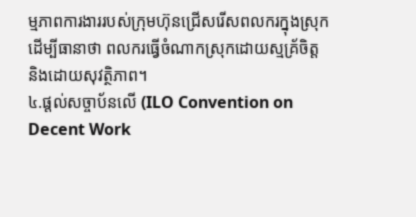ម្មភាពការងាររបស់ក្រុមហ៊ុនជ្រើសរើសពលករក្នុងស្រុក ដើម្បីធានាថា ពលករធ្វើចំណាកស្រុកដោយស្មគ្រ័ចិត្ត និងដោយសុវត្ថិភាព។
៤.ផ្តល់សច្ចាប័នលើ (ILO Convention on Decent Work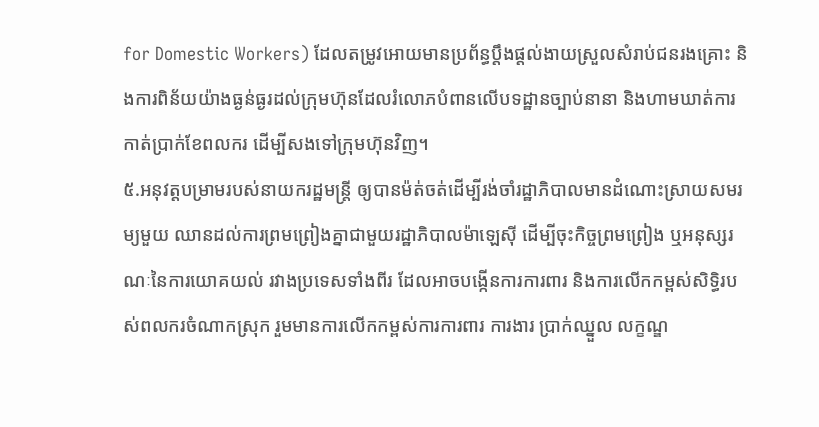for Domestic Workers) ដែលតម្រូវអោយមានប្រព័ន្ធប្តឹងផ្តល់ងាយស្រួលសំរាប់ជនរងគ្រោះ និងការពិន័យយ៉ាងធ្ងន់ធ្ងរដល់ក្រុមហ៊ុនដែលរំលោភបំពានលើបទដ្ឋានច្បាប់នានា និងហាមឃាត់ការកាត់ប្រាក់ខែពលករ ដើម្បីសងទៅក្រុមហ៊ុនវិញ។
៥.អនុវត្តបម្រាមរបស់នាយករដ្ឋមន្រ្តី ឲ្យបានម៉ត់ចត់ដើម្បីរង់ចាំរដ្ឋាភិបាលមានដំណោះស្រាយសមរម្យមួយ ឈានដល់ការព្រមព្រៀងគ្នាជាមួយរដ្ឋាភិបាលម៉ាឡេស៊ី ដើម្បីចុះកិច្ចព្រមព្រៀង ឬអនុស្សរណៈនៃការយោគយល់ រវាងប្រទេសទាំងពីរ ដែលអាចបង្កើនការការពារ និងការលើកកម្ពស់សិទ្ធិរបស់ពលករចំណាកស្រុក រួមមានការលើកកម្ពស់ការការពារ ការងារ ប្រាក់ឈ្នួល លក្ខណ្ឌ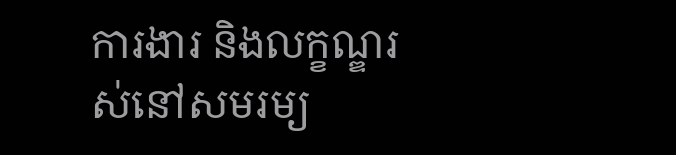ការងារ និងលក្ខណ្ឌរស់នៅសមរម្យ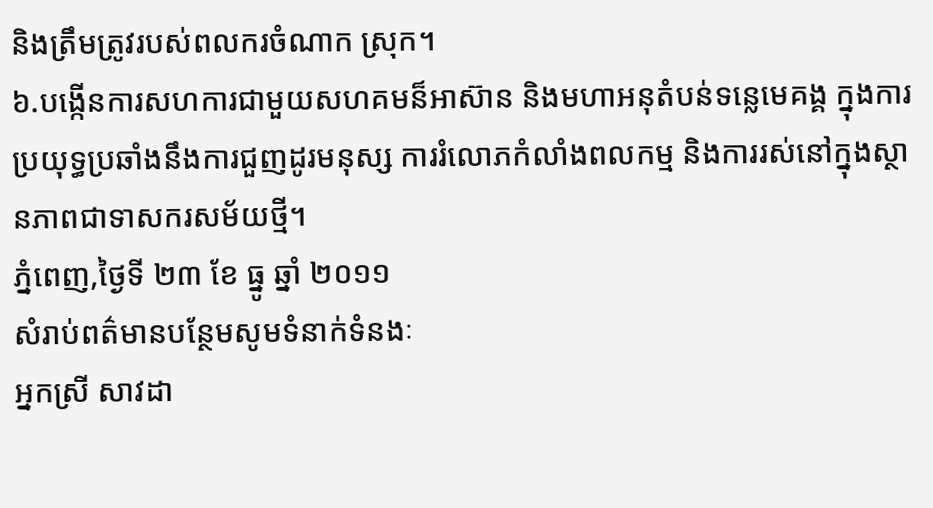និងត្រឹមត្រូវរបស់ពលករចំណាក ស្រុក។
៦.បង្កើនការសហការជាមួយសហគមន៏អាស៊ាន និងមហាអនុតំបន់ទន្លេមេគង្គ ក្នុងការប្រយុទ្ធប្រឆាំងនឹងការជួញដូរមនុស្ស ការរំលោភកំលាំងពលកម្ម និងការរស់នៅក្នុងស្ថានភាពជាទាសករសម័យថ្មី។
ភ្នំពេញ,ថ្ងៃទី ២៣ ខែ ធ្នូ ឆ្នាំ ២០១១
សំរាប់ពត៌មានបន្ថែមសូមទំនាក់ទំនងៈ
អ្នកស្រី សាវដា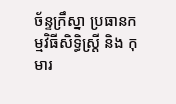ច័ន្ទក្រឹស្នា ប្រធានកម្មវិធីសិទ្ធិស្រី្ត និង កុមារ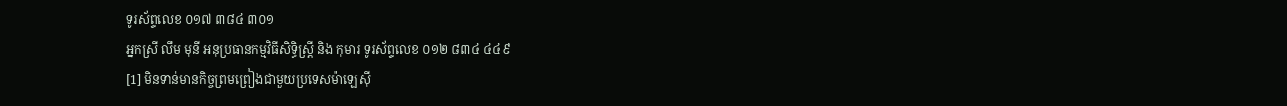ទូរស័ព្ទលេខ ០១៧ ៣៨៤ ៣០១
អ្នកស្រី លឹម មុនី អនុប្រធានកម្មវិធីសិទ្ធិស្រី្ត និង កុមារ ទូរស័ព្ទលេខ ០១២ ៨៣៤ ៤៤៩
[1] មិនទាន់មានកិច្ចព្រមព្រៀងជាមួយប្រទេសម៉ាឡេស៊ី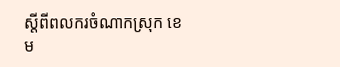ស្តីពីពលករចំណាកស្រុក ខេម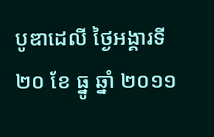បូឌាដេលី ថ្ងៃអង្គារទី ២០ ខែ ធ្នូ ឆ្នាំ ២០១១